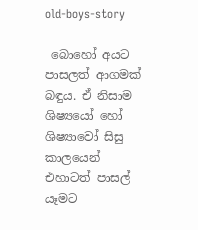old-boys-story

 බොහෝ අයට පාසලත් ආගමක් බඳුය. ඒ නිසාම ශිෂ්‍යයෝ හෝ ශිෂ්‍යාවෝ සිසු කාලයෙන් එහාටත් පාසල් යෑමට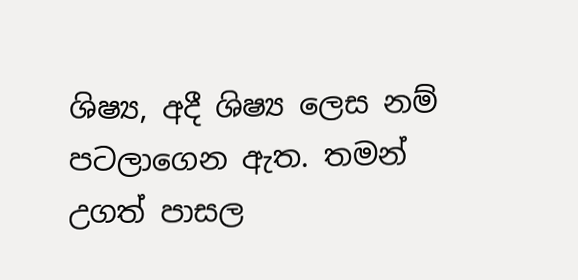ශිෂ්‍ය, අදී ශිෂ්‍ය ලෙස නම් පටලාගෙන ඇත. තමන් උගත් පාසල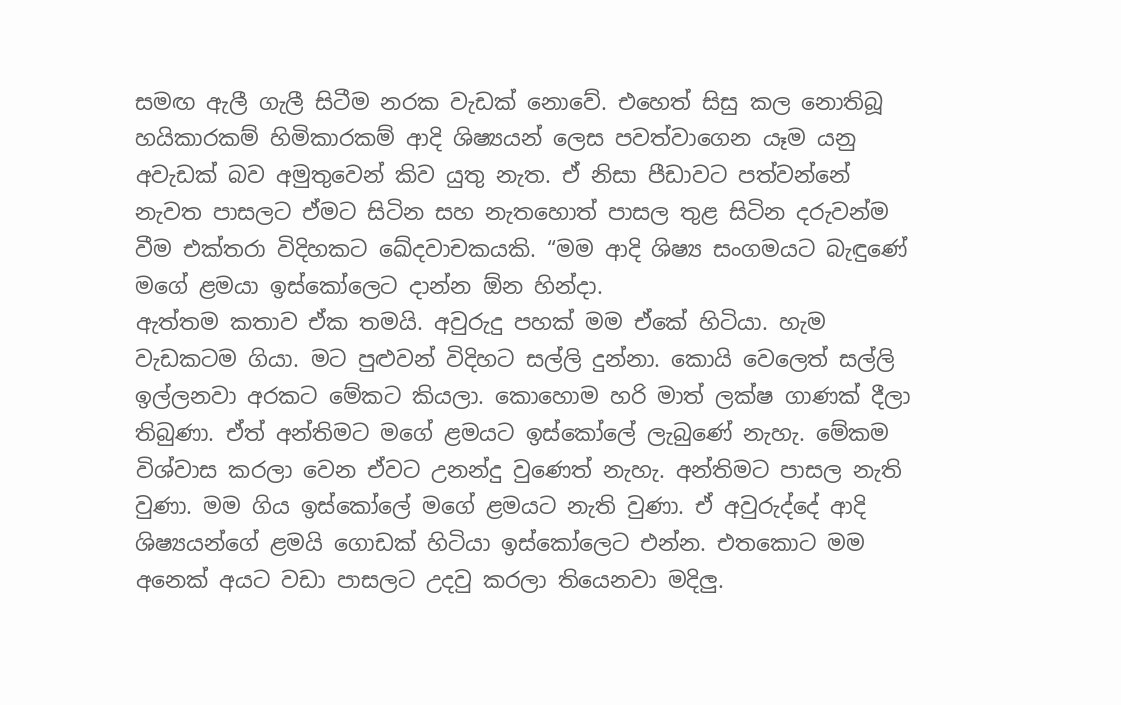සමඟ ඇලී ගැලී සිටීම නරක වැඩක් නොවේ. එහෙත් සිසු කල නොතිබූ හයිකාරකම් හිමිකාරකම් ආදි ශිෂ්‍යයන් ලෙස පවත්වාගෙන යෑම යනු අවැඩක් බව අමුතුවෙන් කිව යුතු නැත. ඒ නිසා පීඩාවට පත්වන්නේ නැවත පාසලට ඒමට සිටින සහ නැතහොත් පාසල තුළ සිටින දරුවන්ම වීම එක්තරා විදිහකට ඛේදවාචකයකි. “මම ආදි ශිෂ්‍ය සංගමයට බැඳුණේ මගේ ළමයා ඉස්කෝලෙට දාන්න ඕන හින්දා.
ඇත්තම කතාව ඒක තමයි. අවුරුදු පහක් මම ඒකේ හිටියා. හැම වැඩකටම ගියා. මට පුළුවන් විදිහට සල්ලි දුන්නා. කොයි වෙලෙත් සල්ලි ඉල්ලනවා අරකට මේකට කියලා. කොහොම හරි මාත් ලක්ෂ ගාණක් දීලා තිබුණා. ඒත් අන්තිමට මගේ ළමයට ඉස්කෝලේ ලැබුණේ නැහැ. මේකම විශ්වාස කරලා වෙන ඒවට උනන්දු වුණෙත් නැහැ. අන්තිමට පාසල නැති වුණා. මම ගිය ඉස්කෝලේ මගේ ළමයට නැති වුණා. ඒ අවුරුද්දේ ආදි ශිෂ්‍යයන්ගේ ළමයි ගොඩක් හිටියා ඉස්කෝලෙට එන්න. එතකොට මම අනෙක් අයට වඩා පාසලට උදවු කරලා තියෙනවා මදිලු.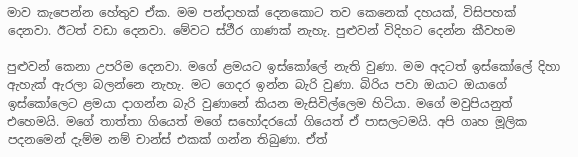මාව කැපෙන්න හේතුව ඒක. මම පන්දාහක් දෙනකොට තව කෙනෙක් දහයක්, විසිපහක් දෙනවා. ඊටත් වඩා දෙනවා. මේවට ස්ථීර ගාණක් නැහැ. පුළුවන් විදිහට දෙන්න කීවහම

පුළුවන් කෙනා උපරිම දෙනවා. මගේ ළමයට ඉස්කෝලේ නැති වුණා. මම අදටත් ඉස්කෝලේ දිහා ඇහැක් ඇරලා බලන්නෙ නැහැ. මට ගෙදර ඉන්න බැරි වුණා. බිරිය පවා ඔයාට ඔයාගේ ඉස්කෝලෙට ළමයා දාගන්න බැරි වුණානේ කියන මැසිවිල්ලෙම හිටියා. මගේ මවුපියනුත් එහෙමයි. මගේ තාත්තා ගියෙත් මගේ සහෝදරයෝ ගියෙත් ඒ පාසලටමයි. අපි ගෘහ මූලික පදනමෙන් දැම්ම නම් චාන්ස් එකක් ගන්න තිබුණා. ඒත්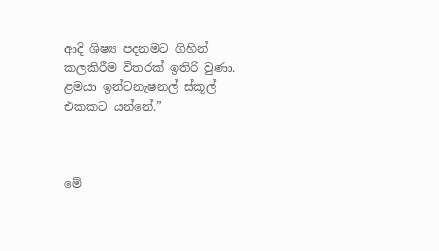ආදි ශිෂ්‍ය පදනමට ගිහින් කලකිරීම විතරක් ඉතිරි වුණා. ළමයා ඉන්ටනැෂනල් ස්කූල් එකකට යන්නේ.”



මේ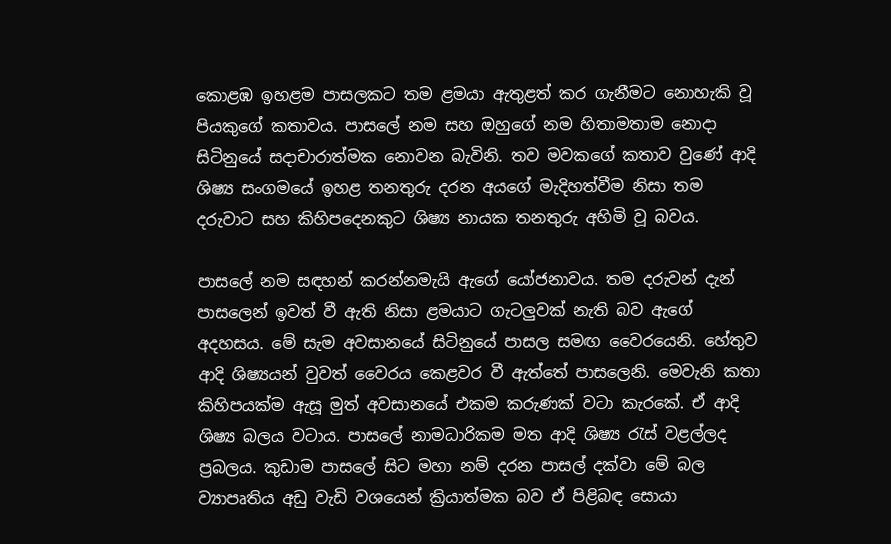කොළඹ ඉහළම පාසලකට තම ළමයා ඇතුළත් කර ගැනීමට නොහැකි වූ පියකුගේ කතාවය. පාසලේ නම සහ ඔහුගේ නම හිතාමතාම නොදා සිටිනුයේ සදාචාරාත්මක නොවන බැවිනි. තව මවකගේ කතාව වුණේ ආදි ශිෂ්‍ය සංගමයේ ඉහළ තනතුරු දරන අයගේ මැදිහත්වීම නිසා තම දරුවාට සහ කිහිපදෙනකුට ශිෂ්‍ය නායක තනතුරු අහිමි වූ බවය.

පාසලේ නම සඳහන් කරන්නමැයි ඇගේ යෝජනාවය. තම දරුවන් දැන් පාසලෙන් ඉවත් වී ඇති නිසා ළමයාට ගැටලුවක් නැති බව ඇගේ අදහසය. මේ සැම අවසානයේ සිටිනුයේ පාසල සමඟ වෛරයෙනි. හේතුව ආදි ශිෂ්‍යයන් වුවත් වෛරය කෙළවර වී ඇත්තේ පාසලෙනි. මෙවැනි කතා කිහිපයක්ම ඇසූ මුත් අවසානයේ එකම කරුණක් වටා කැරකේ. ඒ ආදි ශිෂ්‍ය බලය වටාය. පාසලේ නාමධාරිකම මත ආදි ශිෂ්‍ය රැස් වළල්ලද ප්‍රබලය. කුඩාම පාසලේ සිට මහා නම් දරන පාසල් දක්වා මේ බල ව්‍යාපෘතිය අඩු වැඩි වශයෙන් ක්‍රියාත්මක බව ඒ පිළිබඳ සොයා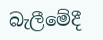බැලීමේදී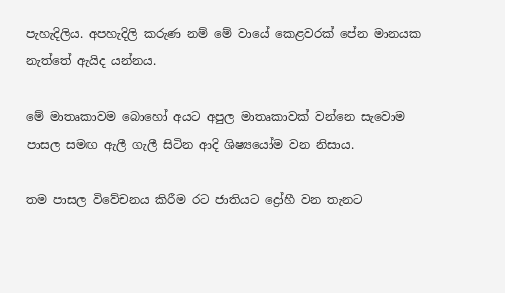පැහැදිලිය. අපහැදිලි කරුණ නම් මේ වායේ කෙළවරක් පේන මානයක නැත්තේ ඇයිද යන්නය.

මේ මාතෘකාවම බොහෝ අයට අපුල මාතෘකාවක් වන්නෙ සැවොම පාසල සමඟ ඇලී ගැලී සිටින ආදි ශිෂ්‍යයෝම වන නිසාය.

තම පාසල විවේචනය කිරීම රට ජාතියට ද්‍රෝහී වන තැනට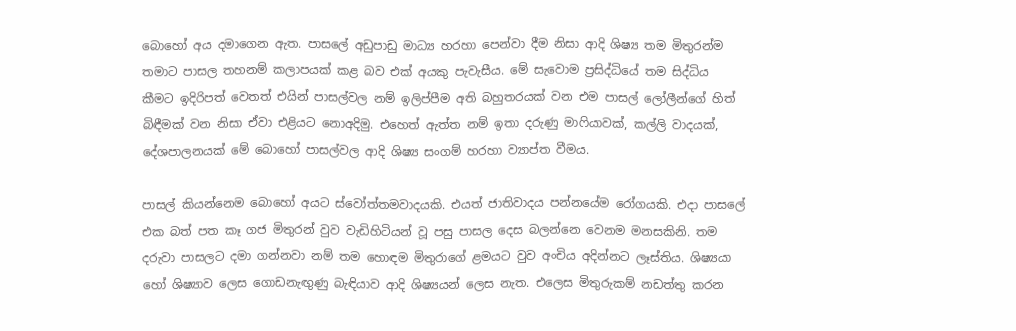බොහෝ අය දමාගෙන ඇත. පාසලේ අඩුපාඩු මාධ්‍ය හරහා පෙන්වා දීම නිසා ආදි ශිෂ්‍ය තම මිතුරන්ම තමාට පාසල තහනම් කලාපයක් කළ බව එක් අයකු පැවැසීය. මේ සැවොම ප්‍රසිද්ධියේ තම සිද්ධිය කීමට ඉදිරිපත් වෙතත් එයින් පාසල්වල නම් ඉලිප්පීම අති බහුතරයක් වන එම පාසල් ලෝලීන්ගේ හිත් බිඳීමක් වන නිසා ඒවා එළියට නොඅදිමු. එහෙත් ඇත්ත නම් ඉතා දරුණු මාෆියාවක්, කල්ලි වාදයක්, දේශපාලනයක් මේ බොහෝ පාසල්වල ආදි ශිෂ්‍ය සංගම් හරහා ව්‍යාප්ත වීමය.

පාසල් කියන්නෙම බොහෝ අයට ස්වෝත්තමවාදයකි. එයත් ජාතිවාදය පන්නයේම රෝගයකි. එදා පාසලේ එක බත් පත කෑ ගජ මිතුරන් වුව වැඩිහිටියන් වූ පසු පාසල දෙස බලන්නෙ වෙනම මනසකිනි. තම දරුවා පාසලට දමා ගන්නවා නම් තම හොඳම මිතුරාගේ ළමයට වුව අංචිය අදින්නට ලෑස්තිය. ශිෂ්‍යයා හෝ ශිෂ්‍යාව ලෙස ගොඩනැඟුණු බැඳියාව ආදි ශිෂ්‍යයන් ලෙස නැත. එලෙස මිතුරුකම් නඩත්තු කරන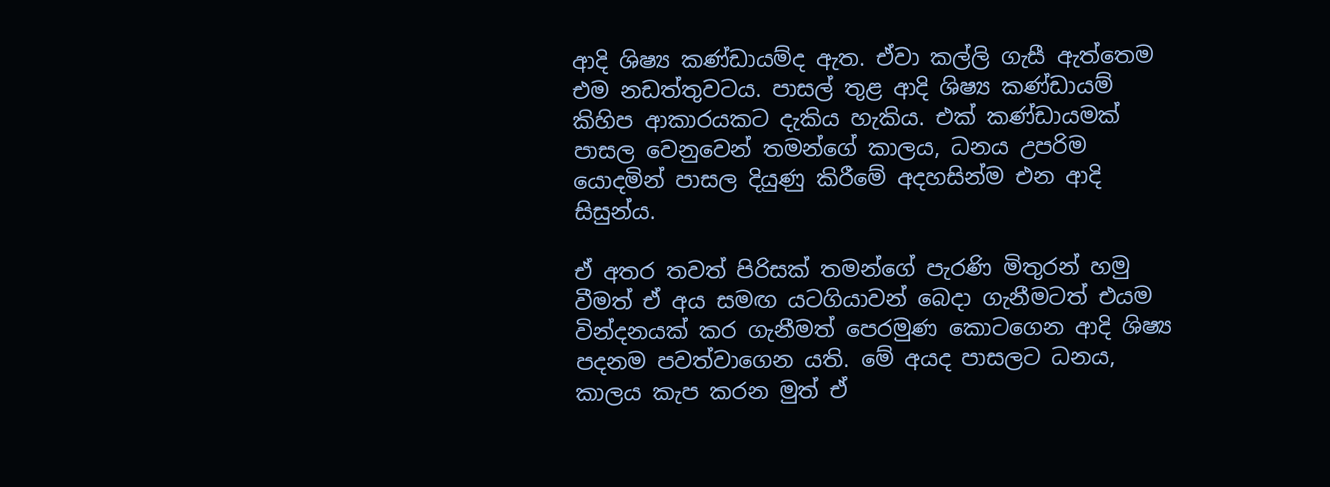ආදි ශිෂ්‍ය කණ්ඩායම්ද ඇත. ඒවා කල්ලි ගැසී ඇත්තෙම එම නඩත්තුවටය. පාසල් තුළ ආදි ශිෂ්‍ය කණ්ඩායම් කිහිප ආකාරයකට දැකිය හැකිය. එක් කණ්ඩායමක් පාසල වෙනුවෙන් තමන්ගේ කාලය, ධනය උපරිම යොදමින් පාසල දියුණු කිරීමේ අදහසින්ම එන ආදි සිසුන්ය.

ඒ අතර තවත් පිරිසක් තමන්ගේ පැරණි මිතුරන් හමු වීමත් ඒ අය සමඟ යටගියාවන් බෙදා ගැනීමටත් එයම වින්දනයක් කර ගැනීමත් පෙරමුණ කොටගෙන ආදි ශිෂ්‍ය පදනම පවත්වාගෙන යති. මේ අයද පාසලට ධනය, කාලය කැප කරන මුත් ඒ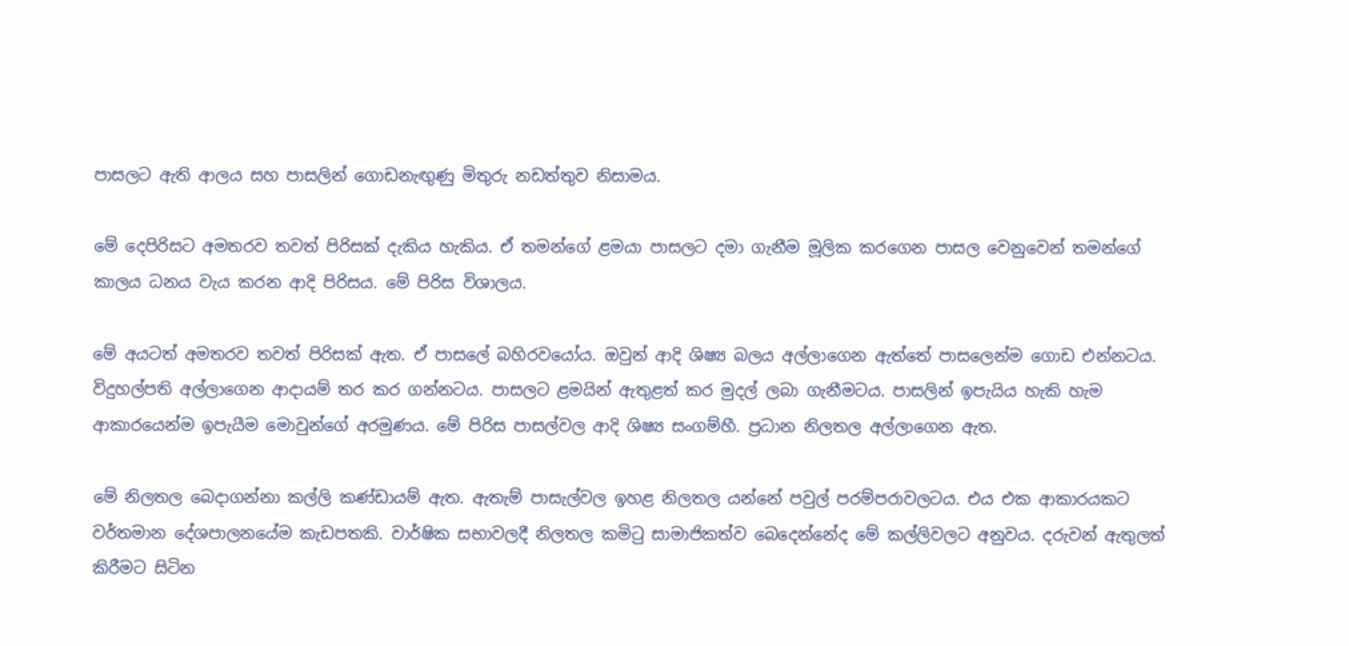පාසලට ඇති ආලය සහ පාසලින් ගොඩනැඟුණු මිතුරු නඩත්තුව නිසාමය.

මේ දෙපිරිසට අමතරව තවත් පිරිසක් දැකිය හැකිය. ඒ තමන්ගේ ළමයා පාසලට දමා ගැනීම මූලික කරගෙන පාසල වෙනුවෙන් තමන්ගේ කාලය ධනය වැය කරන ආදි පිරිසය. මේ පිරිස විශාලය.

මේ අයටත් අමතරව තවත් පිරිසක් ඇත. ඒ පාසලේ බහිරවයෝය. ඔවුන් ආදි ශිෂ්‍ය බලය අල්ලාගෙන ඇත්තේ පාසලෙන්ම ගොඩ එන්නටය. විදුහල්පති අල්ලාගෙන ආදායම් තර කර ගන්නටය. පාසලට ළමයින් ඇතුළත් කර මුදල් ලබා ගැනීමටය. පාසලින් ඉපැයිය හැකි හැම ආකාරයෙන්ම ඉපැයීම මොවුන්ගේ අරමුණය. මේ පිරිස පාසල්වල ආදි ශිෂ්‍ය සංගම්හී. ප්‍රධාන නිලතල අල්ලාගෙන ඇත.

මේ නිලතල බෙදාගන්නා කල්ලි කණ්ඩායම් ඇත. ඇතැම් පාසැල්වල ඉහළ නිලතල යන්නේ පවුල් පරම්පරාවලටය. එය එක ආකාරයකට වර්තමාන දේශපාලනයේම කැඩපතකි. වාර්ෂික සභාවලදී නිලතල කමිටු සාමාජිකත්ව බෙදෙන්නේද මේ කල්ලිවලට අනුවය. දරුවන් ඇතුලත් කිරීමට සිටින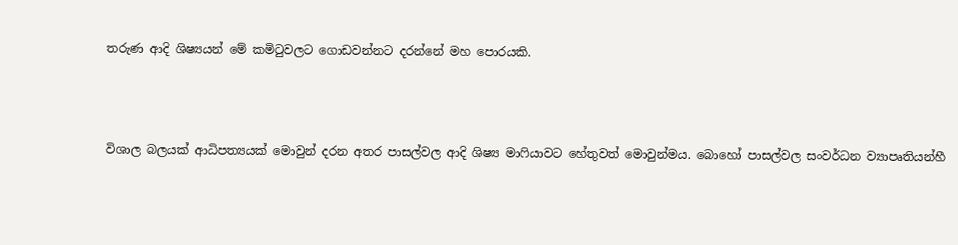තරුණ ආදි ශිෂ්‍යයන් මේ කමිටුවලට ගොඩවන්නට දරන්නේ මහ පොරයකි.



විශාල බලයක් ආධිපත්‍යයක් මොවුන් දරන අතර පාසල්වල ආදි ශිෂ්‍ය මාෆියාවට හේතුවත් මොවුන්මය. බොහෝ පාසල්වල සංවර්ධන ව්‍යාපෘතියන්හී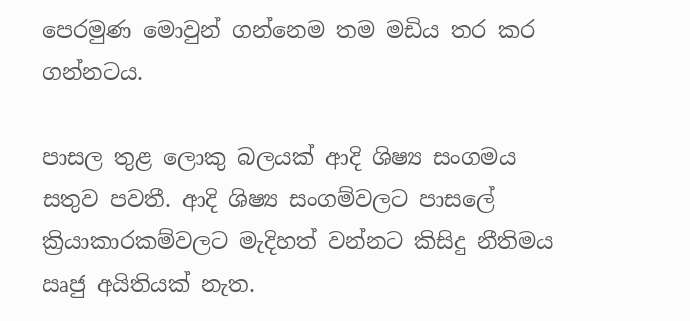පෙරමුණ මොවුන් ගන්නෙම තම මඩිය තර කර ගන්නටය.

පාසල තුළ ලොකු බලයක් ආදි ශිෂ්‍ය සංගමය සතුව පවතී. ආදි ශිෂ්‍ය සංගම්වලට පාසලේ ක්‍රියාකාරකම්වලට මැදිහත් වන්නට කිසිදු නීතිමය ඍජු අයිතියක් නැත.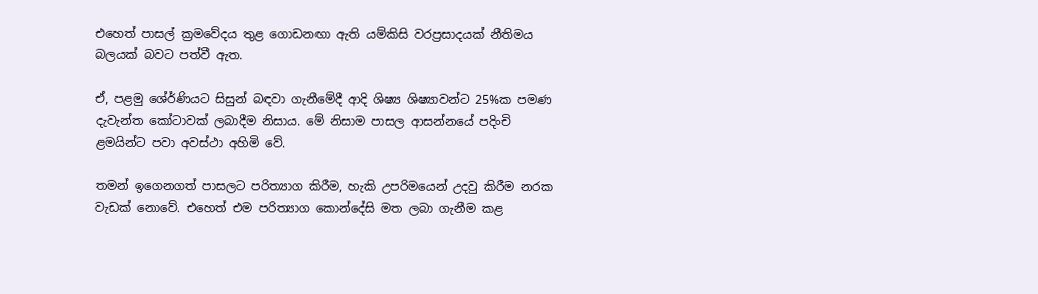එහෙත් පාසල් ක්‍රමවේදය තුළ ගොඩනඟා ඇති යම්කිසි වරප්‍රසාදයක් නීතිමය බලයක් බවට පත්වී ඇත.

ඒ, පළමු ශේ‍ර්ණියට සිසුන් බඳවා ගැනීමේදී ආදි ශිෂ්‍ය ශිෂ්‍යාවන්ට 25%ක පමණ දැවැන්ත කෝටාවක් ලබාදීම නිසාය. මේ නිසාම පාසල ආසන්නයේ පදිංචි ළමයින්ට පවා අවස්ථා අහිමි වේ.

තමන් ඉගෙනගත් පාසලට පරිත්‍යාග කිරීම, හැකි උපරිමයෙන් උදවු කිරීම නරක වැඩක් නොවේ. එහෙත් එම පරිත්‍යාග කොන්දේසි මත ලබා ගැනීම කළ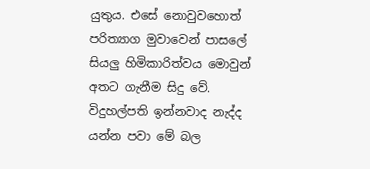යුතුය. එසේ නොවුවහොත් පරිත්‍යාග මුවාවෙන් පාසලේ සියලු හිමිකාරිත්වය මොවුන් අතට ගැනීම සිදු වේ. විදුහල්පති ඉන්නවාද නැද්ද යන්න පවා මේ බල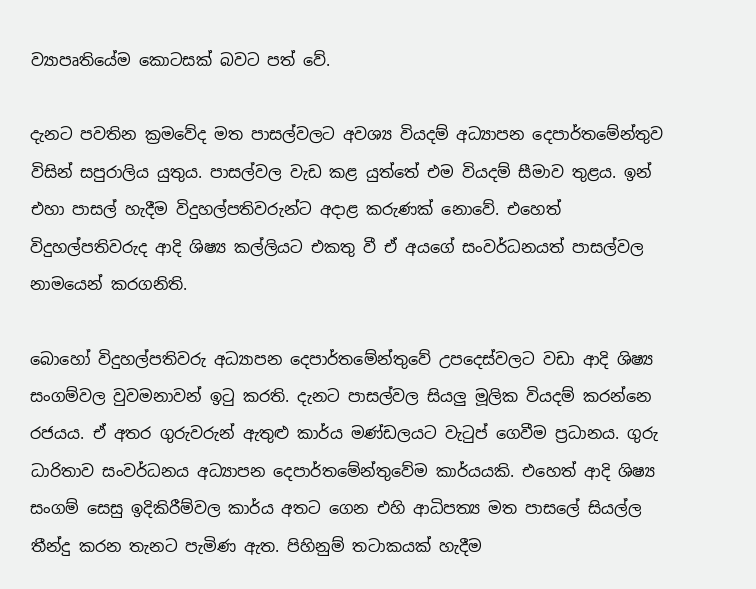ව්‍යාපෘතියේම කොටසක් බවට පත් වේ.

දැනට පවතින ක්‍රමවේද මත පාසල්වලට අවශ්‍ය වියදම් අධ්‍යාපන දෙපාර්තමේන්තුව විසින් සපුරාලිය යුතුය. පාසල්වල වැඩ කළ යුත්තේ එම වියදම් සීමාව තුළය. ඉන් එහා පාසල් හැදීම විදුහල්පතිවරුන්ට අදාළ කරුණක් නොවේ. එහෙත් විදුහල්පතිවරුද ආදි ශිෂ්‍ය කල්ලියට එකතු වී ඒ අයගේ සංවර්ධනයත් පාසල්වල නාමයෙන් කරගනිති.

බොහෝ විදුහල්පතිවරු අධ්‍යාපන දෙපාර්තමේන්තුවේ උපදෙස්වලට වඩා ආදි ශිෂ්‍ය සංගම්වල වුවමනාවන් ඉටු කරති. දැනට පාසල්වල සියලු මූලික වියදම් කරන්නෙ රජයය. ඒ අතර ගුරුවරුන් ඇතුළු කාර්ය මණ්ඩලයට වැටුප් ගෙවීම ප්‍රධානය. ගුරු ධාරිතාව සංවර්ධනය අධ්‍යාපන දෙපාර්තමේන්තුවේම කාර්යයකි. එහෙත් ආදි ශිෂ්‍ය සංගම් සෙසු ඉදිකිරීම්වල කාර්ය අතට ගෙන එහි ආධිපත්‍ය මත පාසලේ සියල්ල තීන්දු කරන තැනට පැමිණ ඇත. පිහිනුම් තටාකයක් හැදීම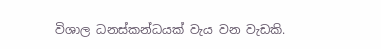විශාල ධනස්කන්ධයක් වැය වන වැඩකි.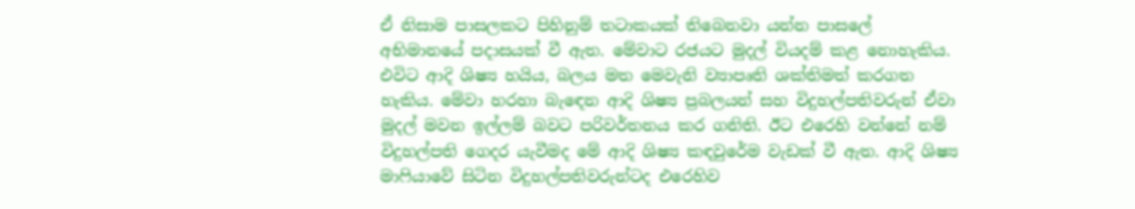ඒ නිසාම පාසලකට පිහිනුම් තටාකයක් තිබෙනවා යන්න පාසලේ අභිමානයේ පදාසයක් වී ඇත. මේවාට රජයට මුදල් වියදම් කළ නොහැකිය. එවිට ආදි ශිෂ්‍ය හයිය, බලය මත මෙවැනි ව්‍යාපෘති ශක්තිමත් කරගත හැකිය. මේවා හරහා බැඳෙන ආදි ශිෂ්‍ය ප්‍රබලයන් සහ විදුහල්පතිවරුන් ඒවා මුදල් මවන ඉල්ලම් බවට පරිවර්තනය කර ගනිති. ඊට එරෙහි වන්නේ නම් විදුහල්පති ගෙදර යැවීමද මේ ආදි ශිෂ්‍ය කඳවුරේම වැඩක් වී ඇත. ආදි ශිෂ්‍ය මාෆියාවේ සිටින විදුහල්පතිවරුන්ටද එරෙහිව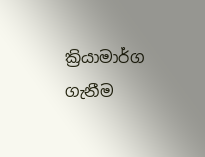ක්‍රියාමාර්ග ගැනීම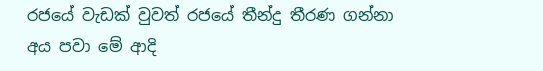රජයේ වැඩක් වුවත් රජයේ තීන්දු තීරණ ගන්නා අය පවා මේ ආදි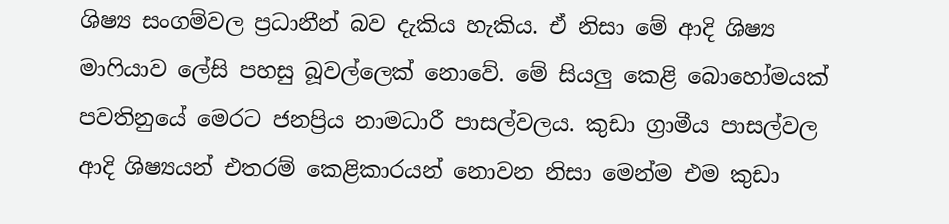ශිෂ්‍ය සංගම්වල ප්‍රධානීන් බව දැකිය හැකිය. ඒ නිසා මේ ආදි ශිෂ්‍ය මාෆියාව ලේසි පහසු බූවල්ලෙක් නොවේ. මේ සියලු කෙළි බොහෝමයක් පවතිනුයේ මෙරට ජනප්‍රිය නාමධාරී පාසල්වලය. කුඩා ග්‍රාමීය පාසල්වල ආදි ශිෂ්‍යයන් එතරම් කෙළිකාරයන් නොවන නිසා මෙන්ම එම කුඩා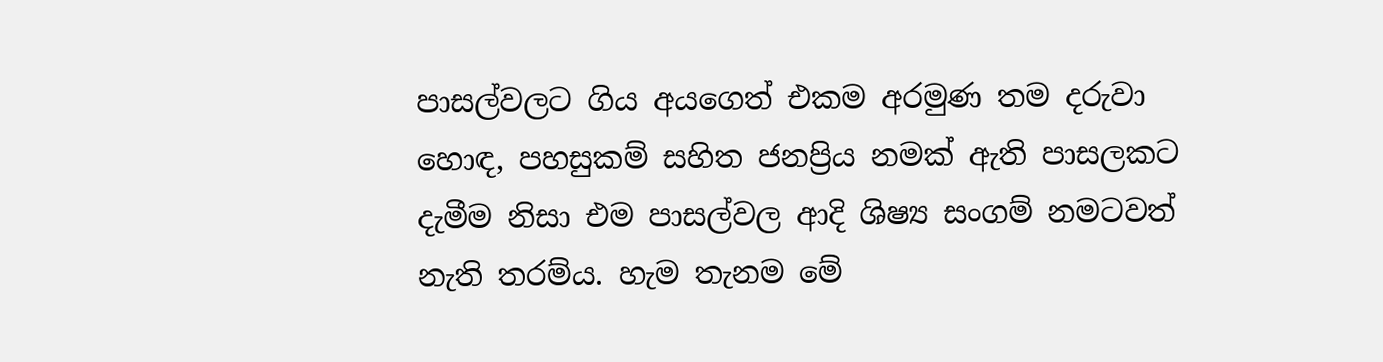පාසල්වලට ගිය අයගෙත් එකම අරමුණ තම දරුවා හොඳ, පහසුකම් සහිත ජනප්‍රිය නමක් ඇති පාසලකට දැමීම නිසා එම පාසල්වල ආදි ශිෂ්‍ය සංගම් නමටවත් නැති තරම්ය. හැම තැනම මේ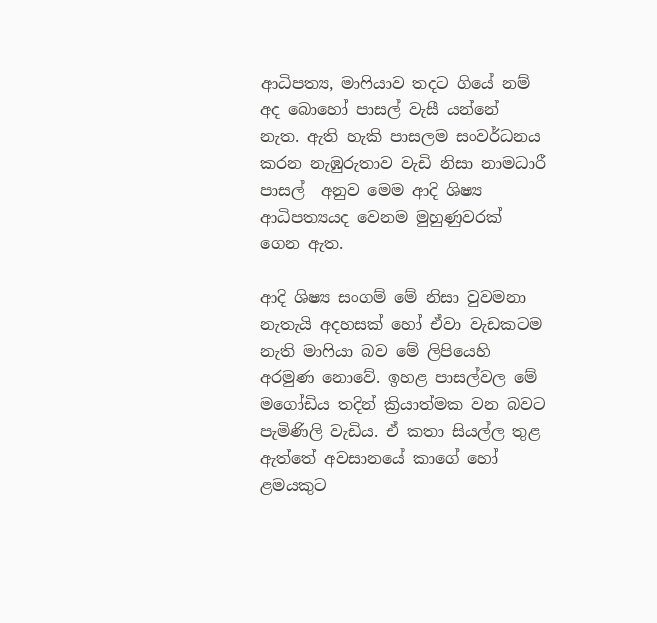ආධිපත්‍ය, මාෆියාව තදට ගියේ නම් අද බොහෝ පාසල් වැසී යන්නේ නැත. ඇති හැකි පාසලම සංවර්ධනය කරන නැඹුරුතාව වැඩි නිසා නාමධාරී පාසල්  අනුව මෙම ආදි ශිෂ්‍ය ආධිපත්‍යයද වෙනම මුහුණුවරක් ගෙන ඇත.

ආදි ශිෂ්‍ය සංගම් මේ නිසා වුවමනා නැතැයි අදහසක් හෝ ඒවා වැඩකටම නැති මාෆියා බව මේ ලිපියෙහි අරමුණ නොවේ. ඉහළ පාසල්වල මේ මගෝඩිය තදින් ක්‍රියාත්මක වන බවට පැමිණිලි වැඩිය. ඒ කතා සියල්ල තුළ ඇත්තේ අවසානයේ කාගේ හෝ ළමයකුට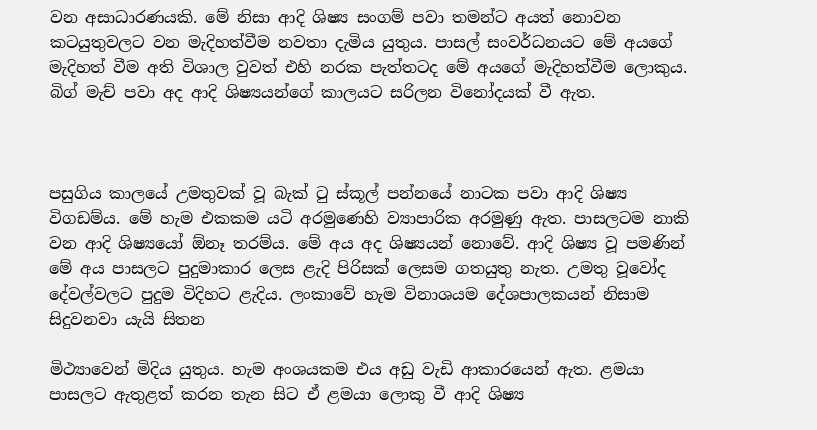වන අසාධාරණයකි. මේ නිසා ආදි ශිෂ්‍ය සංගම් පවා තමන්ට අයත් නොවන කටයුතුවලට වන මැදිහත්වීම නවතා දැමිය යුතුය. පාසල් සංවර්ධනයට මේ අයගේ මැදිහත් වීම අති විශාල වුවත් එහි නරක පැත්තටද මේ අයගේ මැදිහත්වීම ලොකුය. බිග් මැච් පවා අද ආදි ශිෂ්‍යයන්ගේ කාලයට සරිලන විනෝදයක් වී ඇත.



පසුගිය කාලයේ උමතුවක් වූ බැක් ටු ස්කූල් පන්නයේ නාටක පවා ආදි ශිෂ්‍ය විගඩම්ය. මේ හැම එකකම යටි අරමුණෙහි ව්‍යාපාරික අරමුණු ඇත. පාසලටම නාකි වන ආදි ශිෂ්‍යයෝ ඕනෑ තරම්ය. මේ අය අද ශිෂ්‍යයන් නොවේ. ආදි ශිෂ්‍ය වූ පමණින් මේ අය පාසලට පුදුමාකාර ලෙස ළැදි පිරිසක් ලෙසම ගතයුතු නැත. උමතු වූවෝද දේවල්වලට පුදුම විදිහට ළැදිය. ලංකාවේ හැම විනාශයම දේශපාලකයන් නිසාම සිදුවනවා යැයි සිතන

මිථ්‍යාවෙන් මිදිය යුතුය. හැම අංශයකම එය අඩු වැඩි ආකාරයෙන් ඇත. ළමයා පාසලට ඇතුළත් කරන තැන සිට ඒ ළමයා ලොකු වී ආදි ශිෂ්‍ය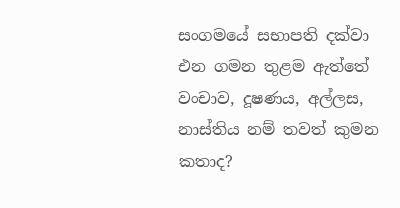සංගමයේ සභාපති දක්වා එන ගමන තුළම ඇත්තේ වංචාව, දූෂණය, අල්ලස, නාස්තිය නම් තවත් කුමන කතාද?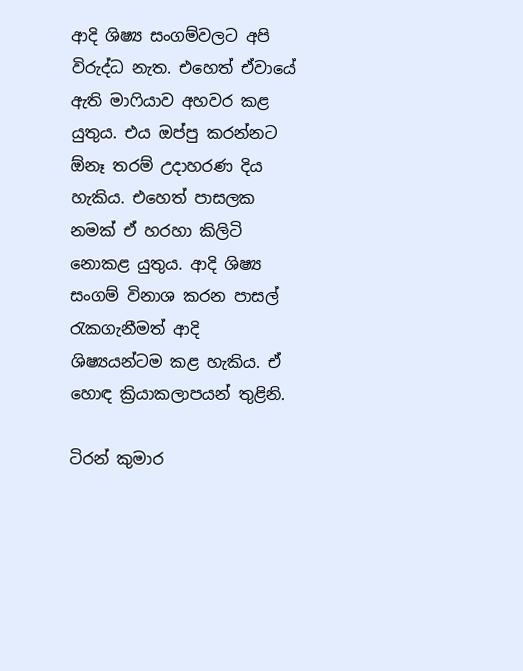ආදි ශිෂ්‍ය සංගම්වලට අපි විරුද්ධ නැත. එහෙත් ඒවායේ ඇති මාෆියාව අහවර කළ යුතුය. එය ඔප්පු කරන්නට ඕනෑ තරම් උදාහරණ දිය හැකිය. එහෙත් පාසලක නමක් ඒ හරහා කිලිටි නොකළ යුතුය. ආදි ශිෂ්‍ය සංගම් විනාශ කරන පාසල් රැකගැනීමත් ආදි ශිෂ්‍යයන්ටම කළ හැකිය. ඒ හොඳ ක්‍රියාකලාපයන් තුළිනි.

ටිරන් කුමාර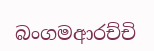බංගමආරච්චි